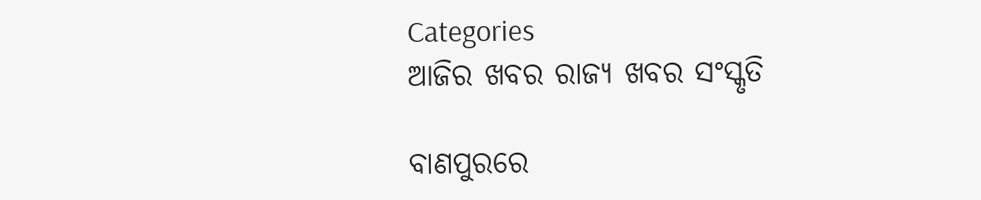Categories
ଆଜିର ଖବର ରାଜ୍ୟ ଖବର ସଂସ୍କୃତି

ବାଣପୁରରେ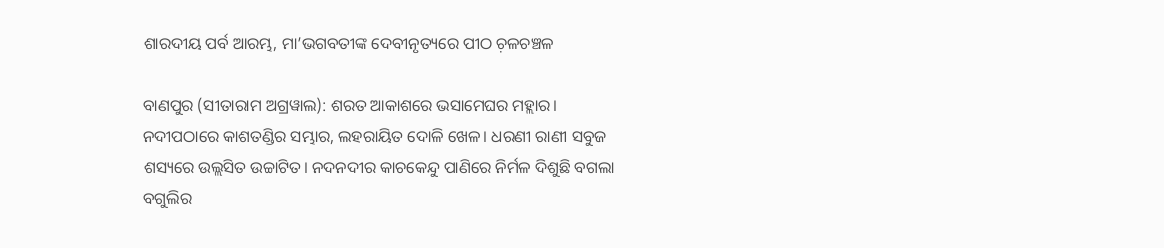ଶାରଦୀୟ ପର୍ବ ଆରମ୍ଭ, ମା’ଭଗବତୀଙ୍କ ଦେବୀନୃତ୍ୟରେ ପୀଠ ଚ଼ଳଚଞ୍ଚଳ

ବାଣପୁର (ସୀତାରାମ ଅଗ୍ରୱାଲ): ଶରତ ଆକାଶରେ ଭସାମେଘର ମହ୍ଲାର। ନଦୀପଠାରେ କାଶତଣ୍ଡିର ସମ୍ଭାର, ଲହରାୟିତ ଦୋଳି ଖେଳ। ଧରଣୀ ରାଣୀ ସବୁଜ ଶସ୍ୟରେ ଉଲ୍ଲସିତ ଉଚ୍ଚାଟିତ। ନଦନଦୀର କାଚକେନ୍ଦୁ ପାଣିରେ ନିର୍ମଳ ଦିଶୁଛି ବଗଲା ବଗୁଲିର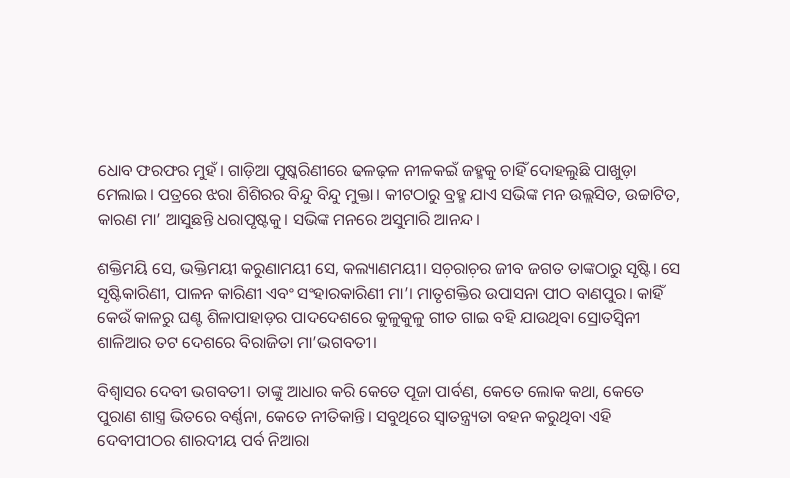ଧୋବ ଫରଫର ମୁହଁ। ଗାଡ଼ିଆ ପୁଷ୍କରିଣୀରେ ଢଳଢ଼ଳ ନୀଳକଇଁ ଜହ୍ମକୁ ଚାହିଁ ଦୋହଲୁଛି ପାଖୁଡ଼ା ମେଲାଇ। ପତ୍ରରେ ଝରା ଶିଶିରର ବିନ୍ଦୁ ବିନ୍ଦୁ ମୁକ୍ତା। କୀଟଠାରୁ ବ୍ରହ୍ମ ଯାଏ ସଭିଙ୍କ ମନ ଉଲ୍ଲସିତ, ଉଚ୍ଚାଟିତ, କାରଣ ମା’ ଆସୁଛନ୍ତି ଧରାପୃଷ୍ଟକୁ। ସଭିଙ୍କ ମନରେ ଅସୁମାରି ଆନନ୍ଦ।

ଶକ୍ତିମୟି ସେ, ଭକ୍ତିମୟୀ କରୁଣାମୟୀ ସେ, କଲ୍ୟାଣମୟୀ। ସଚ଼ରାଚ଼ର ଜୀବ ଜଗତ ତାଙ୍କଠାରୁ ସୃଷ୍ଟି। ସେ ସୃଷ୍ଟିକାରିଣୀ, ପାଳନ କାରିଣୀ ଏବଂ ସଂହାରକାରିଣୀ ମା’। ମାତୃଶକ୍ତିର ଉପାସନା ପୀଠ ବାଣପୁର। କାହିଁ କେଉଁ କାଳରୁ ଘଣ୍ଟ ଶିଳାପାହାଡ଼ର ପାଦଦେଶରେ କୁଳୁକୁଳୁ ଗୀତ ଗାଇ ବହି ଯାଉଥିବା ସ୍ରୋତସ୍ଵିନୀ ଶାଳିଆର ତଟ ଦେଶରେ ବିରାଜିତା ମା’ଭଗବତୀ।

ବିଶ୍ୱାସର ଦେବୀ ଭଗବତୀ। ତାଙ୍କୁ ଆଧାର କରି କେତେ ପୂଜା ପାର୍ବଣ, କେତେ ଲୋକ କଥା, କେତେ ପୁରାଣ ଶାସ୍ତ୍ର ଭିତରେ ବର୍ଣ୍ଣନା, କେତେ ନୀତିକାନ୍ତି। ସବୁଥିରେ ସ୍ଵାତନ୍ତ୍ର୍ୟତା ବହନ କରୁଥିବା ଏହି ଦେବୀପୀଠର ଶାରଦୀୟ ପର୍ବ ନିଆରା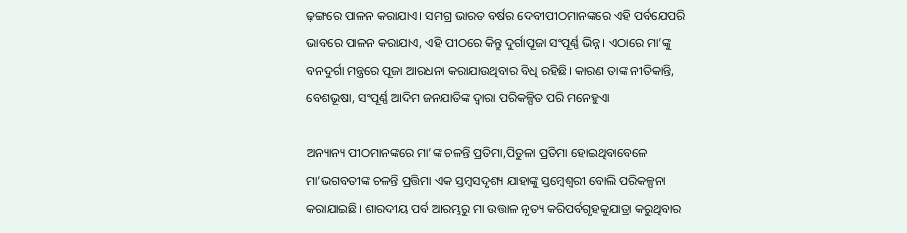ଢ଼ଙ୍ଗରେ ପାଳନ କରାଯାଏ। ସମଗ୍ର ଭାରତ ବର୍ଷର ଦେବୀପୀଠମାନଙ୍କରେ ଏହି ପର୍ବଯେପରି ଭାବରେ ପାଳନ କରାଯାଏ, ଏହି ପୀଠରେ କିନ୍ତୁ ଦୁର୍ଗାପୂଜା ସଂପୂର୍ଣ୍ଣ ଭିନ୍ନ। ଏଠାରେ ମା’ଙ୍କୁ ବନଦୁର୍ଗା ମନ୍ତ୍ରରେ ପୂଜା ଆରଧନା କରାଯାଉଥିବାର ବିଧି ରହିଛି। କାରଣ ତାଙ୍କ ନୀତିକାନ୍ତି, ବେଶଭୂଷା, ସଂପୂର୍ଣ୍ଣ ଆଦିମ ଜନଯାତିଙ୍କ ଦ୍ଵାରା ପରିକଳ୍ପିତ ପରି ମନେହୁଏା

ଅନ୍ୟାନ୍ୟ ପୀଠମାନଙ୍କରେ ମା’ଙ୍କ ଚଳନ୍ତି ପ୍ରତିମା,ପିତୁଳା ପ୍ରତିମା ହୋଇଥିବାବେଳେ ମା’ଭଗବତୀଙ୍କ ଚଳନ୍ତି ପ୍ରତ୍ତିମା ଏକ ସ୍ତମ୍ବସଦୃଶ୍ୟ ଯାହାଙ୍କୁ ସ୍ତମ୍ବେଶ୍ଵରୀ ବୋଲି ପରିକଳ୍ପନା କରାଯାଇଛି। ଶାରଦୀୟ ପର୍ବ ଆରମ୍ଭରୁ ମା ଉତ୍ତାଳ ନୃତ୍ୟ କରିପର୍ବଗୃହକୁଯାତ୍ରା କରୁଥିବାର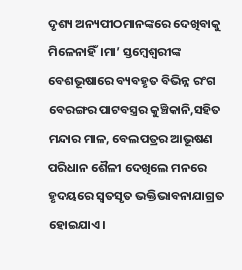ଦୃଶ୍ୟ ଅନ୍ୟପୀଠମାନଙ୍କରେ ଦେଖିବାକୁ ମିଳେନାହିଁ।ମା’ ସ୍ତମ୍ବେଶ୍ଵରୀଙ୍କ ବେଶଭୂଷାରେ ବ୍ୟବହୃତ ବିଭିନ୍ନ ରଂଗ ବେରଙ୍ଗର ପାଟବସ୍ତ୍ରର କୁଞ୍ଚିକାନି,ସହିତ ମନ୍ଦାର ମାଳ, ବେଲପତ୍ରର ଆଭୂଷଣ ପରିଧାନ ଶୈଳୀ ଦେଖିଲେ ମନରେ ହୃଦୟରେ ସ୍ୱତସୃତ ଭକ୍ତିଭାବନାଯାଗ୍ରତ ହୋଇଯାଏ।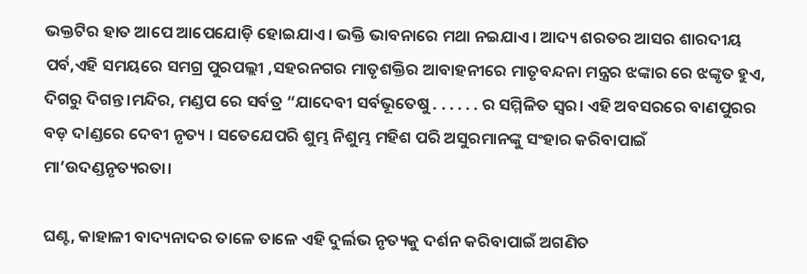ଭକ୍ତଟିର ହାତ ଆପେ ଆପେଯୋଡ଼ି ହୋଇଯାଏ। ଭକ୍ତି ଭାବନାରେ ମଥା ନଇଯାଏ। ଆଦ୍ୟ ଶରତର ଆସର ଶାରଦୀୟ ପର୍ବ,ଏହି ସମୟରେ ସମଗ୍ର ପୁରପଲ୍ଲୀ ,ସହରନଗର ମାତୃଶକ୍ତିର ଆବାହନୀରେ ମାତୃବନ୍ଦନା ମନ୍ତ୍ରର ଝଙ୍କାର ରେ ଝଙ୍କୃତ ହୁଏ, ଦିଗରୁ ଦିଗନ୍ତ।ମନ୍ଦିର, ମଣ୍ଡପ ରେ ସର୍ବତ୍ର “ଯାଦେବୀ ସର୍ବଭୂତେଷୁ . . . . . . ର ସମ୍ମିଳିତ ସ୍ୱର। ଏହି ଅବସରରେ ବାଣପୁରର ବଡ଼ ଦlଣ୍ଡରେ ଦେବୀ ନୃତ୍ୟ । ସତେଯେପରି ଶୁମ୍ଭ ନିଶୁମ୍ଭ ମହିଶ ପରି ଅସୁରମାନଙ୍କୁ ସଂହାର କରିବାପାଇଁ ମା’ଉଦଣ୍ଡନୃତ୍ୟରତା।

ଘଣ୍ଟ, କାହାଳୀ ବାଦ୍ୟନାଦର ତାଳେ ତାଳେ ଏହି ଦୁର୍ଲଭ ନୃତ୍ୟକୁ ଦର୍ଶନ କରିବାପାଇଁ ଅଗଣିତ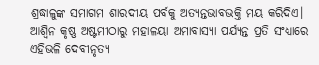ଶ୍ରଦ୍ଧାଳୁଙ୍କ ସମାଗମ ଶାରଦୀୟ ପର୍ବକୁ ଅତ୍ୟନ୍ତଭାବଭକ୍ତି ମୟ କରିଦିଏ। ଆଶ୍ୱିନ କୃଷ୍ଣ ଅଷ୍ଟମୀଠାରୁ ମହାଳୟା ଅମାବାସ୍ୟା ପର୍ଯ୍ୟନ୍ତ ପ୍ରତି ସଂଧ୍ୟାରେ ଏହିଭଳି ଦେବୀନୃତ୍ୟ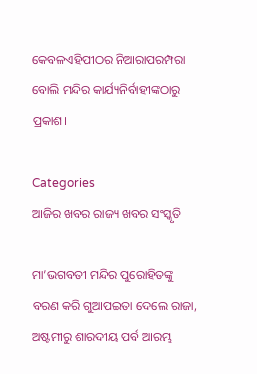କେବଳଏହିପୀଠର ନିଆରାପରମ୍ପରା ବୋଲି ମନ୍ଦିର କାର୍ଯ୍ୟନିର୍ବାହୀଙ୍କଠାରୁ ପ୍ରକାଶ।

Categories
ଆଜିର ଖବର ରାଜ୍ୟ ଖବର ସଂସ୍କୃତି

ମା’ଭଗବତୀ ମନ୍ଦିର ପୁରୋହିତଙ୍କୁ ବରଣ କରି ଗୁଆପଇତା ଦେଲେ ରାଜା, ଅଷ୍ଟମୀରୁ ଶାରଦୀୟ ପର୍ବ ଆରମ୍ଭ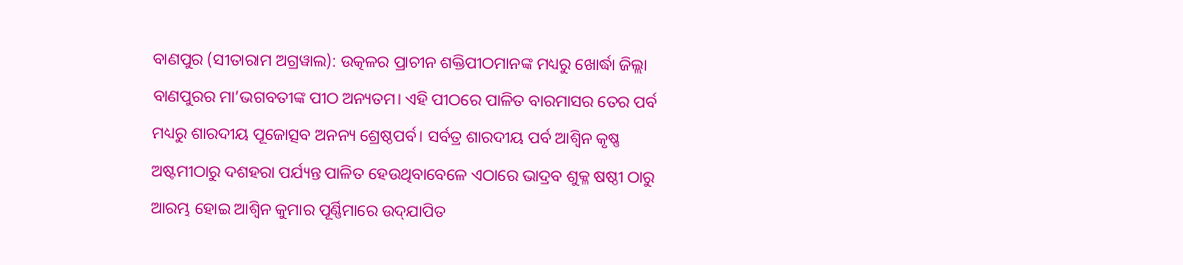ବାଣପୁର (ସୀତାରାମ ଅଗ୍ରୱାଲ): ଉତ୍କଳର ପ୍ରାଚୀନ ଶକ୍ତିପୀଠମାନଙ୍କ ମଧ୍ୟରୁ ଖୋର୍ଦ୍ଧା ଜିଲ୍ଲା ବାଣପୁରର ମା’ଭଗବତୀଙ୍କ ପୀଠ ଅନ୍ୟତମ। ଏହି ପୀଠରେ ପାଳିତ ବାରମାସର ତେର ପର୍ବ ମଧ୍ୟରୁ ଶାରଦୀୟ ପୂଜୋତ୍ସବ ଅନନ୍ୟ ଶ୍ରେଷ୍ଠପର୍ବ। ସର୍ବତ୍ର ଶାରଦୀୟ ପର୍ବ ଆଶ୍ୱିନ କୃଷ୍ଣ ଅଷ୍ଟମୀଠାରୁ ଦଶହରା ପର୍ଯ୍ୟନ୍ତ ପାଳିତ ହେଉଥିବାବେଳେ ଏଠାରେ ଭାଦ୍ରବ ଶୁକ୍ଳ ଷଷ୍ଠୀ ଠାରୁ ଆରମ୍ଭ ହୋଇ ଆଶ୍ୱିନ କୁମାର ପୂର୍ଣ୍ଣିମାରେ ଉଦ୍‌ଯାପିତ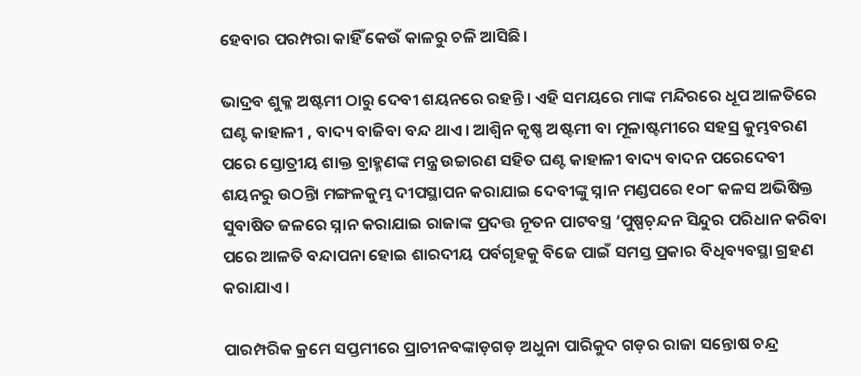ହେବାର ପରମ୍ପରା କାହିଁ କେଉଁ କାଳରୁ ଚଳି ଆସିଛି।

ଭାଦ୍ରବ ଶୁକ୍ଳ ଅଷ୍ଟମୀ ଠାରୁ ଦେବୀ ଶୟନରେ ରହନ୍ତି। ଏହି ସମୟରେ ମାଙ୍କ ମନ୍ଦିରରେ ଧୂପ ଆଳତିରେ ଘଣ୍ଟ କାହାଳୀ , ବାଦ୍ୟ ବାଜିବା ବନ୍ଦ ଥାଏ। ଆଶ୍ୱିନ କୃଷ୍ଣ ଅଷ୍ଟମୀ ବା ମୂଳାଷ୍ଟମୀରେ ସହସ୍ର କୁମ୍ଭବରଣ ପରେ ସ୍ତୋତ୍ରୀୟ ଶାକ୍ତ ବ୍ରାହ୍ମଣଙ୍କ ମନ୍ତ୍ର ଉଚ୍ଚାରଣ ସହିତ ଘଣ୍ଟ କାହାଳୀ ବାଦ୍ୟ ବାଦନ ପରେଦେବୀ ଶୟନରୁ ଉଠନ୍ତିା ମଙ୍ଗଳକୁମ୍ଭ ଦୀପସ୍ଥାପନ କରାଯାଇ ଦେବୀଙ୍କୁ ସ୍ନାନ ମଣ୍ଡପରେ ୧୦୮ କଳସ ଅଭିଷିକ୍ତ ସୁବାଷିତ ଜଳରେ ସ୍ନାନ କରାଯାଇ ରାଜାଙ୍କ ପ୍ରଦତ୍ତ ନୂତନ ପାଟବସ୍ତ୍ର ‘ପୁଷ୍ପଚ଼ନ୍ଦନ ସିନ୍ଦୁର ପରିଧାନ କରିବା ପରେ ଆଳତି ବନ୍ଦାପନା ହୋଇ ଶାରଦୀୟ ପର୍ବଗୃହକୁ ବିଜେ ପାଇଁ ସମସ୍ତ ପ୍ରକାର ବିଧିବ୍ୟବସ୍ଥା ଗ୍ରହଣ କରାଯାଏ।

ପାରମ୍ପରିକ କ୍ରମେ ସପ୍ତମୀରେ ପ୍ରାଚୀନବଙ୍କାଡ଼ଗଡ଼ ଅଧୁନା ପାରିକୁଦ ଗଡ଼ର ରାଜା ସନ୍ତୋଷ ଚନ୍ଦ୍ର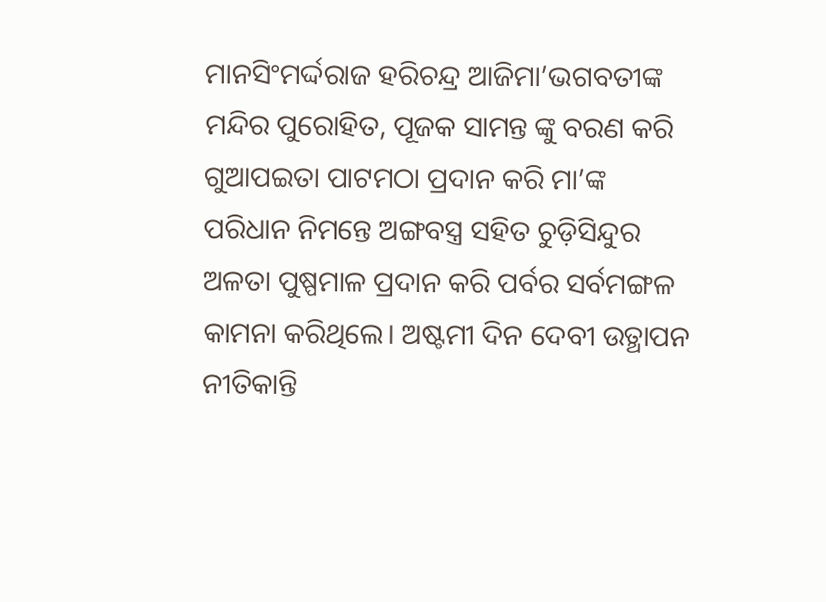ମାନସିଂମର୍ଦ୍ଦରାଜ ହରିଚନ୍ଦ୍ର ଆଜିମା’ଭଗବତୀଙ୍କ ମନ୍ଦିର ପୁରୋହିତ, ପୂଜକ ସାମନ୍ତ ଙ୍କୁ ବରଣ କରି ଗୁଆପଇତା ପାଟମଠା ପ୍ରଦାନ କରି ମା’ଙ୍କ ପରିଧାନ ନିମନ୍ତେ ଅଙ୍ଗବସ୍ତ୍ର ସହିତ ଚୁଡ଼ିସିନ୍ଦୁର ଅଳତା ପୁଷ୍ପମାଳ ପ୍ରଦାନ କରି ପର୍ବର ସର୍ବମଙ୍ଗଳ କାମନା କରିଥିଲେ। ଅଷ୍ଟମୀ ଦିନ ଦେବୀ ଉତ୍ଥାପନ ନୀତିକାନ୍ତି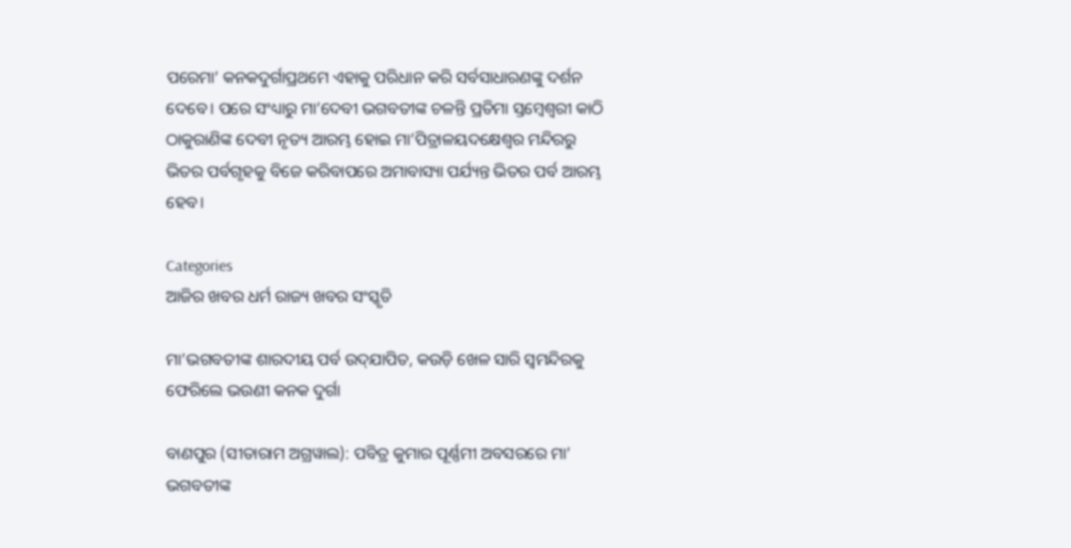ପରେମା’ କନକଦୁର୍ଗାପ୍ରଥମେ ଏହାକୁ ପରିଧାନ କରି ସର୍ବସାଧାରଣଙ୍କୁ ଦର୍ଶନ ଦେବେ। ପରେ ସଂଧ୍ୟାରୁ ମା’ଦେବୀ ଭଗବତୀଙ୍କ ଚଳନ୍ତି ପ୍ରତିମା ସ୍ତମ୍ଵେଶ୍ଵରୀ କାଠି ଠାକୁରାଣିଙ୍କ ଦେବୀ ନୃତ୍ୟ ଆରମ୍ଭ ହୋଇ ମା’ପିତ୍ରାଳୟଦକ୍ଷେଶ୍ଵର ମନ୍ଦିରରୁ ଭିତର ପର୍ବଗୃହକୁ ବିଜେ କରିବାପରେ ଅମାବାସ୍ୟା ପର୍ଯ୍ୟନ୍ତ ଭିତର ପର୍ବ ଆରମ୍ଭ ହେବ।

Categories
ଆଜିର ଖବର ଧର୍ମ ରାଜ୍ୟ ଖବର ସଂସ୍କୃତି

ମା’ଭଗବତୀଙ୍କ ଶାରଦୀୟ ପର୍ବ ଉଦ୍‌ଯାପିତ, କଉଡ଼ି ଖେଳ ସାରି ସ୍ଵମନ୍ଦିରକୁ ଫେରିଲେ ଭଉଣୀ କନକ ଦୁର୍ଗା

ବାଣପୁର (ସୀତାରାମ ଅଗ୍ରୱାଲ): ପବିତ୍ର କୁମାର ପୂର୍ଣ୍ଣମୀ ଅବସରରେ ମା’ ଭଗବତୀଙ୍କ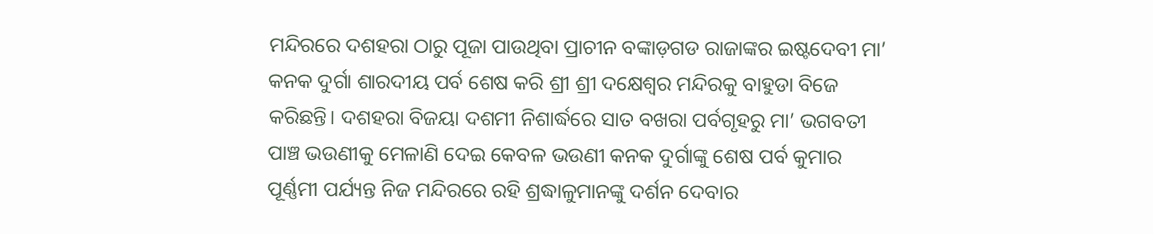ମନ୍ଦିରରେ ଦଶହରା ଠାରୁ ପୂଜା ପାଉଥିବା ପ୍ରାଚୀନ ବଙ୍କାଡ଼ଗଡ ରାଜାଙ୍କର ଇଷ୍ଟଦେବୀ ମା’ କନକ ଦୁର୍ଗା ଶାରଦୀୟ ପର୍ବ ଶେଷ କରି ଶ୍ରୀ ଶ୍ରୀ ଦକ୍ଷେଶ୍ଵର ମନ୍ଦିରକୁ ବାହୁଡା ବିଜେ କରିଛନ୍ତି। ଦଶହରା ବିଜୟା ଦଶମୀ ନିଶାର୍ଦ୍ଧରେ ସାତ ବଖରା ପର୍ବଗୃହରୁ ମା’ ଭଗବତୀ ପାଞ୍ଚ ଭଉଣୀକୁ ମେଳାଣି ଦେଇ କେବଳ ଭଉଣୀ କନକ ଦୁର୍ଗାଙ୍କୁ ଶେଷ ପର୍ବ କୁମାର ପୂର୍ଣ୍ଣମୀ ପର୍ଯ୍ୟନ୍ତ ନିଜ ମନ୍ଦିରରେ ରହି ଶ୍ରଦ୍ଧାଳୁମାନଙ୍କୁ ଦର୍ଶନ ଦେବାର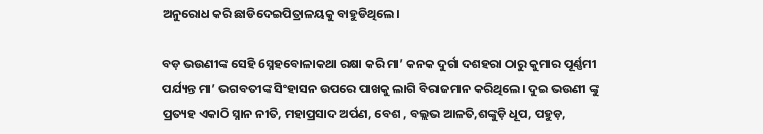ଅନୁରୋଧ କରି ଛାଡିଦେଇପିତ୍ରାଳୟକୁ ବାହୁଡିଥିଲେ।

ବଡ଼ ଭଉଣୀଙ୍କ ସେହି 6ସ୍ନହବୋଳାକଥା ରକ୍ଷା କରି ମା’ କନକ ଦୁର୍ଗା ଦଶହରା ଠାରୁ କୁମାର ପୂର୍ଣ୍ଣମୀ ପର୍ଯ୍ୟନ୍ତ ମା’ ଭଗବତୀଙ୍କ ସିଂହାସନ ଉପରେ ପାଖକୁ ଲାଗି ବିରାଜମାନ କରିଥିଲେ। ଦୁଇ ଭଉଣୀ ଙ୍କୁ ପ୍ରତ୍ୟହ ଏକାଠି ସ୍ନାନ ନୀତି, ମହାପ୍ରସାଦ ଅର୍ପଣ, ବେଶ , ବଲ୍ଲଭ ଆଳତି,ଶଙ୍କୁଡ଼ି ଧୂପ, ପହୁଡ଼,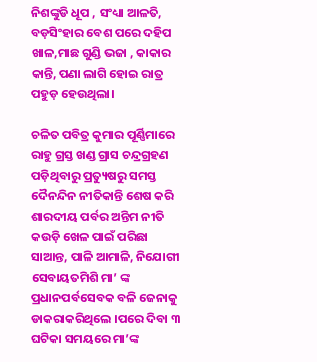ନିଶଙ୍କୁଡି ଧୂପ , ସଂଧ୍ୟା ଆଳତି, ବଡ଼ସିଂହାର ବେଶ ପରେ ଦହିପ ଖାଳ,ମାଛ ଗୁଣ୍ଡି ଭଜା , କାକାର କାନ୍ତି, ପଣା ଲାଗି ହୋଇ ରାତ୍ର ପହୁଡ଼ ହେଉଥିଲା।

ଚଳିତ ପବିତ୍ର କୁମାର ପୂର୍ଣ୍ଣିମାରେ ରାହୁ ଗ୍ରସ୍ତ ଖଣ୍ଡ ଗ୍ରାସ ଚନ୍ଦ୍ରଗ୍ରହଣ ପଡ଼ିଥିବାରୁ ପ୍ରତ୍ୟୁଷରୁ ସମସ୍ତ ଦୈନନ୍ଦିନ ନୀତିକାନ୍ତି ଶେଷ କରି ଶାରଦୀୟ ପର୍ବର ଅନ୍ତିମ ନୀତି କଉଡ଼ି ଖେଳ ପାଇଁ ପରିଛା ସାଆନ୍ତ, ପାଳି ଆମାଳି, ନିଯୋଗୀ ସେବାୟତମିଶି ମା’ ଙ୍କ ପ୍ରଧାନପର୍ବସେବକ ବଳି ଜେନାକୁ ଡାକରାକରିଥିଲେ ।ପରେ ଦିବା ୩ ଘଟିକା ସମୟରେ ମା’ଙ୍କ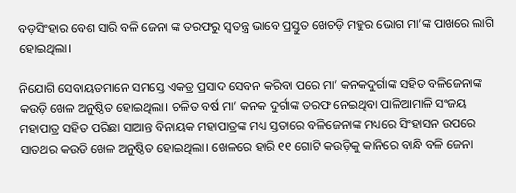ବଡ଼ସିଂହାର ବେଶ ସାରି ବଳି ଜେନା ଙ୍କ ତରଫରୁ ସ୍ଵତନ୍ତ୍ର ଭାବେ ପ୍ରସ୍ତୁତ ଖେଚଡ଼ି ମହୁର ଭୋଗ ମା’ଙ୍କ ପାଖରେ ଲାଗି ହୋଇଥିଲା।

ନିଯୋଗି ସେବାୟତମାନେ ସମସ୍ତେ ଏକତ୍ର ପ୍ରସାଦ ସେବନ କରିବା ପରେ ମା’ କନକଦୁର୍ଗାଙ୍କ ସହିତ ବଳିଜେନାଙ୍କ କଉଡ଼ି ଖେଳ ଅନୁଷ୍ଠିତ ହୋଇଥିଲା। ଚଳିତ ବର୍ଷ ମା’ କନକ ଦୁର୍ଗାଙ୍କ ତରଫ ନେଇଥିବା ପାଳିଆମାଳି ସଂଜୟ ମହାପାତ୍ର ସହିତ ପରିଛା ସାଆନ୍ତ ବିନାୟକ ମହାପାତ୍ରଙ୍କ ମଧ୍ୟ ସ୍ତତାରେ ବଳିଜେନାଙ୍କ ମଧ୍ୟରେ ସିଂହାସନ ଉପରେ ସାତଥର କଉଡି ଖେଳ ଅନୁଷ୍ଠିତ ହୋଇଥିଲା। ଖେଳରେ ହାରି ୧୧ ଗୋଟି କଉଡ଼ିକୁ କାନିରେ ବାନ୍ଧି ବଳି ଜେନା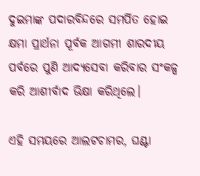ଦୁଇମାଙ୍କ ପଦାରବିନ୍ଦରେ ସମର୍ପିତ ହୋଇ କ୍ଷମା ପ୍ରାର୍ଥନା ପୂର୍ବକ ଆଗମୀ ଶାରଦୀୟ ପର୍ବରେ ପୁଣି ଆଦ୍ୟସେବା କରିବାର ସଂକଳ୍ପ କରି ଆଶୀର୍ବାଦ ଭିକ୍ଷା କରିଥିଲେ।

ଏହି ସମୟରେ ଆଲଟଚାମର, ଘଣ୍ଟା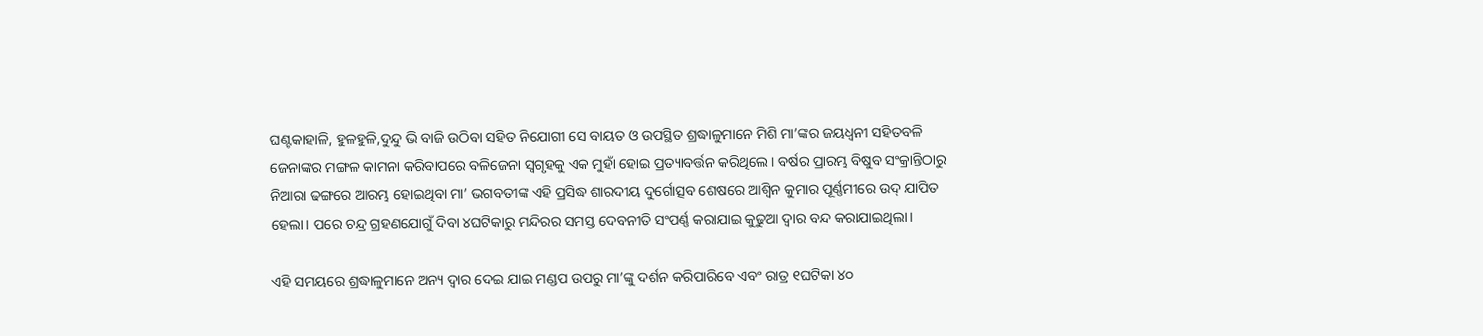ଘଣ୍ଟକାହାଳି, ହୁଳହୁଳି,ଦୁନ୍ଦୁ ଭି ବାଜି ଉଠିବା ସହିତ ନିଯୋଗୀ ସେ ବାୟତ ଓ ଉପସ୍ଥିତ ଶ୍ରଦ୍ଧାଳୁମାନେ ମିଶି ମା’ଙ୍କର ଜୟଧ୍ଵନୀ ସହିତବଳି ଜେନାଙ୍କର ମଙ୍ଗଳ କାମନା କରିବାପରେ ବଳିଜେନା ସ୍ଵଗୃହକୁ ଏକ ମୁହାଁ ହୋଇ ପ୍ରତ୍ୟାବର୍ତ୍ତନ କରିଥିଲେ। ବର୍ଷର ପ୍ରାରମ୍ଭ ବିଷୁବ ସଂକ୍ରାନ୍ତିଠାରୁ ନିଆରା ଢଙ୍ଗରେ ଆରମ୍ଭ ହୋଇଥିବା ମା’ ଭଗବତୀଙ୍କ ଏହି ପ୍ରସିଦ୍ଧ ଶାରଦୀୟ ଦୁର୍ଗୋତ୍ସବ ଶେଷରେ ଆଶ୍ଵିନ କୁମାର ପୂର୍ଣ୍ଣମୀରେ ଉଦ୍ ଯାପିତ ହେଲା। ପରେ ଚନ୍ଦ୍ର ଗ୍ରହଣଯୋଗୁଁ ଦିବା ୪ଘଟିକାରୁ ମନ୍ଦିରର ସମସ୍ତ ଦେବନୀତି ସଂପର୍ଣ୍ଣ କରାଯାଇ କୁଢୁଆ ଦ୍ଵାର ବନ୍ଦ କରାଯାଇଥିଲା।

ଏହି ସମୟରେ ଶ୍ରଦ୍ଧାଳୁମାନେ ଅନ୍ୟ ଦ୍ଵାର ଦେଇ ଯାଇ ମଣ୍ଡପ ଉପରୁ ମା’ଙ୍କୁ ଦର୍ଶନ କରିପାରିବେ ଏବଂ ରାତ୍ର ୧ଘଟିକା ୪୦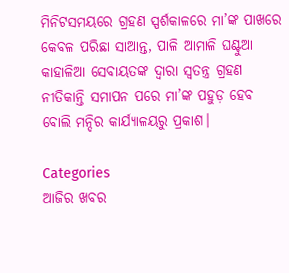ମିନିଟସମୟରେ ଗ୍ରହଣ ସ୍ପର୍ଶକାଳରେ ମା’ଙ୍କ ପାଖରେ କେବଳ ପରିଛା ସାଆନ୍ତ, ପାଳି ଆମାଳି ଘଣ୍ଟୁଆ କାହାଳିଆ ସେବାୟତଙ୍କ ଦ୍ଵାରା ସ୍ଵତନ୍ତ୍ର ଗ୍ରହଣ ନୀତିକାନ୍ତି ସମାପନ ପରେ ମା’ଙ୍କ ପହୁଡ଼ ହେବ ବୋଲି ମନ୍ଦିର କାର୍ଯ୍ୟାଳୟରୁ ପ୍ରକାଶ।

Categories
ଆଜିର ଖବର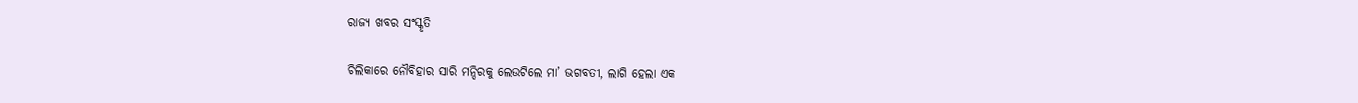ରାଜ୍ୟ ଖବର ସଂସ୍କୃତି

ଚିଲିକାରେ ନୌବିହାର ସାରି ମନ୍ଦିରକୁ ଲେଉଟିଲେ ମା’ ଭଗବତୀ, ଲାଗି ହେଲା ଏକ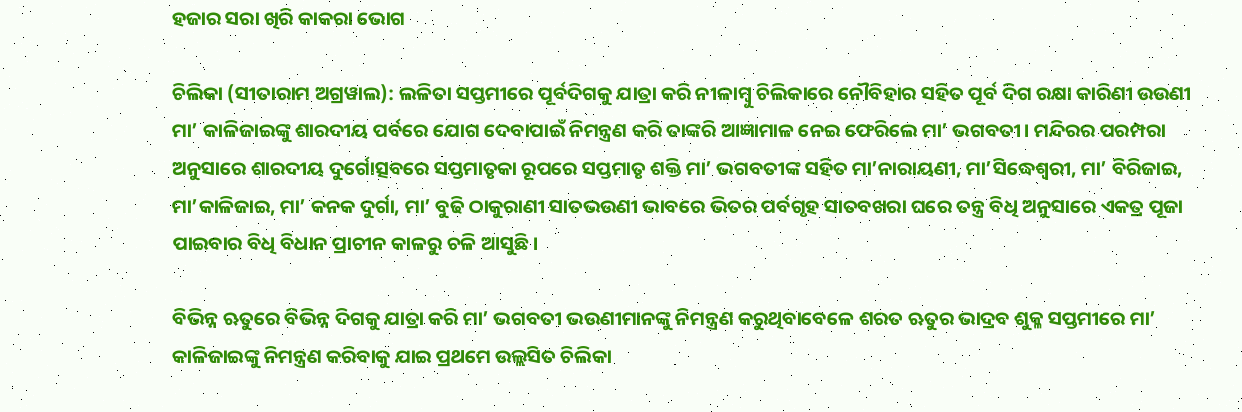ହଜାର ସରା ଖିରି କାକରା ଭୋଗ

ଚିଲିକା (ସୀତାରାମ ଅଗ୍ରୱାଲ): ଲଳିତା ସପ୍ତମୀରେ ପୂର୍ବଦିଗକୁ ଯାତ୍ରା କରି ନୀଳାମ୍ବୁ ଚିଲିକାରେ ନୌବିହାର ସହିତ ପୂର୍ବ ଦିଗ ରକ୍ଷା କାରିଣୀ ଉଉଣୀ ମା’ କାଳିଜାଇଙ୍କୁ ଶାରଦୀୟ ପର୍ବରେ ଯୋଗ ଦେବାପାଇଁ ନିମନ୍ତ୍ରଣ କରି ତାଙ୍କରି ଆଜ୍ଞାମାଳ ନେଇ ଫେରିଲେ ମା’ ଭଗବତୀ। ମନ୍ଦିରର ପରମ୍ପରା ଅନୁସାରେ ଶାରଦୀୟ ଦୁର୍ଗୋତ୍ସବରେ ସପ୍ତମାତୃକା ରୂପରେ ସପ୍ତମାତୃ ଶକ୍ତି ମା’ ଭଗବତୀଙ୍କ ସହିତ ମା’ନାରାୟଣୀ, ମା’ସିଦ୍ଧେଶ୍ୱରୀ, ମା’ ବିରିଜାଇ, ମା’କାଳିଜାଇ, ମା’ କନକ ଦୁର୍ଗା, ମା’ ବୁଢି ଠାକୁରାଣୀ ସାତଭଉଣୀ ଭାବରେ ଭିତର ପର୍ବଗୃହ ସାତବଖରା ଘରେ ତନ୍ତ୍ର ବିଧି ଅନୁସାରେ ଏକତ୍ର ପୂଜା ପାଇବାର ବିଧି ବିଧାନ ପ୍ରାଚୀନ କାଳରୁ ଚଳି ଆସୁଛି।

ବିଭିନ୍ନ ଋତୁରେ ବିଭିନ୍ନ ଦିଗକୁ ଯାତ୍ରା କରି ମା’ ଭଗବତୀ ଭଉଣୀମାନଙ୍କୁ ନିମନ୍ତ୍ରଣ କରୁଥିବାବେଳେ ଶରତ ଋତୁର ଭାଦ୍ରବ ଶୁକ୍ଳ ସପ୍ତମୀରେ ମା’ କାଳିଜାଇଙ୍କୁ ନିମନ୍ତ୍ରଣ କରିବାକୁ ଯାଇ ପ୍ରଥମେ ଉଲ୍ଲସିତ ଚିଲିକା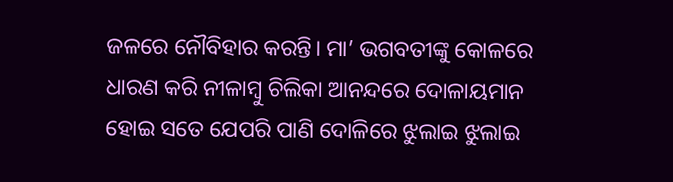ଜଳରେ ନୌବିହାର କରନ୍ତି। ମା’ ଭଗବତୀଙ୍କୁ କୋଳରେ ଧାରଣ କରି ନୀଳାମ୍ବୁ ଚିଲିକା ଆନନ୍ଦରେ ଦୋଳାୟମାନ ହୋଇ ସତେ ଯେପରି ପାଣି ଦୋଳିରେ ଝୁଲାଇ ଝୁଲାଇ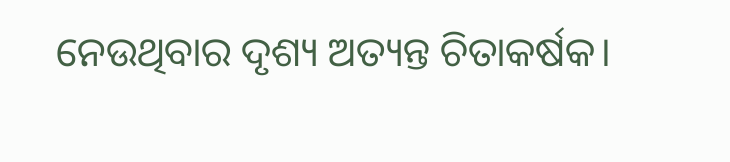ନେଉଥିବାର ଦୃଶ୍ୟ ଅତ୍ୟନ୍ତ ଚିତାକର୍ଷକ।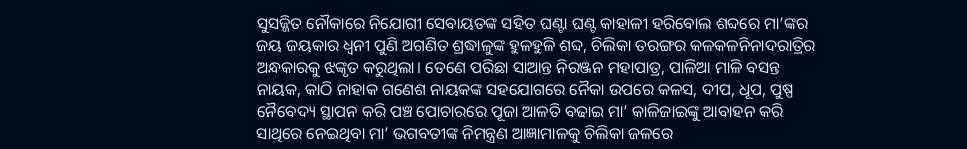ସୁସଜ୍ଜିତ ନୌକାରେ ନିଯୋଗୀ ସେବାୟତଙ୍କ ସହିତ ଘଣ୍ଟା ଘଣ୍ଟ କାହାଳୀ ହରିବୋଲ ଶବ୍ଦରେ ମା’ଙ୍କର ଜୟ ଜୟକାର ଧ୍ଵନୀ ପୁଣି ଅଗଣିତ ଶ୍ରଦ୍ଧାଳୁଙ୍କ ହୁଳହୁଳି ଶବ୍ଦ, ଚିଲିକା ତରଙ୍ଗର କଳକଳନିନାଦରାତ୍ରିର ଅନ୍ଧକାରକୁ ଝଙ୍କୃତ କରୁଥିଲା। ତେଣେ ପରିଛା ସାଆନ୍ତ ନିରଞ୍ଜନ ମହାପାତ୍ର, ପାଳିଆ ମାଳି ବସନ୍ତ ନାୟକ, କାଠି ନାହାକ ଗଣେଶ ନାୟକଙ୍କ ସହଯୋଗରେ ନୈକା ଉପରେ କଳସ, ଦୀପ, ଧୂପ, ପୁଷ୍ପ ନୈବେଦ୍ୟ ସ୍ଥାପନ କରି ପଞ୍ଚ ପୋଚାରରେ ପୂଜା ଆଳତି ବଢାଇ ମା’ କାଳିଜାଇଙ୍କୁ ଆବାହନ କରି ସାଥିରେ ନେଇଥିବା ମା’ ଭଗବତୀଙ୍କ ନିମନ୍ତ୍ରଣ ଆଜ୍ଞାମାଳକୁ ଚିଲିକା ଜଳରେ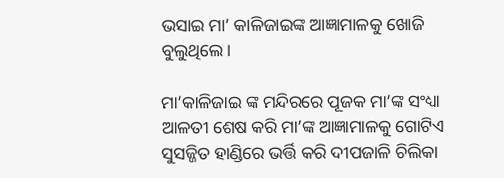ଭସାଇ ମା’ କାଳିଜାଇଙ୍କ ଆଜ୍ଞାମାଳକୁ ଖୋଜି ବୁଲୁଥିଲେ।

ମା’କାଳିଜାଇ ଙ୍କ ମନ୍ଦିରରେ ପୂଜକ ମା’ଙ୍କ ସଂଧ୍ୟା ଆଳତୀ ଶେଷ କରି ମା’ଙ୍କ ଆଜ୍ଞାମାଳକୁ ଗୋଟିଏ ସୁସଜ୍ଜିତ ହାଣ୍ଡିରେ ଭର୍ତ୍ତି କରି ଦୀପଜାଳି ଚିଲିକା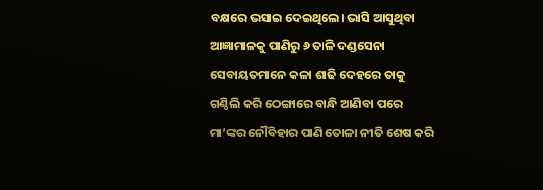ବକ୍ଷରେ ଭସାଇ ଦେଇଥିଲେ। ଭାସି ଆସୁଥିବା ଆଜ୍ଞାମାଳକୁ ପାଣିରୁ ୬ ତାଳି ଦଣ୍ଡସେନା ସେବାୟତମାନେ କଳା ଶାଢି ଦେହରେ ତାକୁ ଗଣ୍ଠିଲି କରି ଠେଙ୍ଗାରେ ବାନ୍ଧି ଆଣିବା ପରେ ମା’ଙ୍କର ନୌବିହାର ପାଣି ତୋଳା ନୀତି ଶେଷ କରି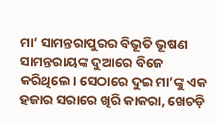ମା’ ସାମନ୍ତରାପୁରର ବିଭୂତି ଭୂଷଣ ସାମନ୍ତରାୟଙ୍କ ଦୁଆରେ ବିଜେ କରିଥିଲେ। ସେଠାରେ ଦୁଇ ମା’ଙ୍କୁ ଏକ ହଜାର ସରାରେ ଖିରି କାକରା, ଖେଚଡ଼ି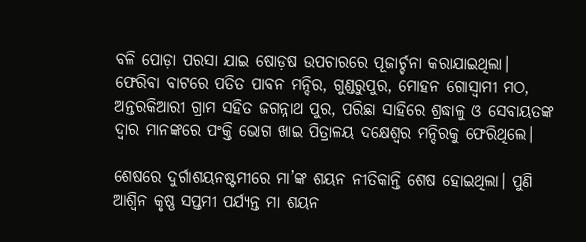ବଳି ପୋଡ଼ା ପରସା ଯାଇ ଷୋଡ଼ଷ ଉପଚାରରେ ପୂଜାର୍ଚ୍ଚନା କରାଯାଇଥିଲା। ଫେରିବା ବାଟରେ ପତିତ ପାବନ ମନ୍ଦିର, ଗୁଣ୍ଡରୁପୁର, ମୋହନ ଗୋସ୍ୱାମୀ ମଠ, ଅନ୍ତରକିଆରୀ ଗ୍ରାମ ସହିତ ଜଗନ୍ନାଥ ପୁର, ପରିଛା ସାହିରେ ଶ୍ରଦ୍ଧାଳୁ ଓ ସେବାୟତଙ୍କ ଦ୍ଵାର ମାନଙ୍କରେ ପଂକ୍ତି ଭୋଗ ଖାଇ ପିତ୍ରାଳୟ ଦକ୍ଷେଶ୍ଵର ମନ୍ଦିରକୁ ଫେରିଥିଲେ।

ଶେଷରେ ଦୁର୍ଗାଶୟନଷ୍ଟମୀରେ ମା’ଙ୍କ ଶୟନ ନୀତିକାନ୍ତି ଶେଷ ହୋଇଥିଲା। ପୁଣି ଆଶ୍ଵିନ କୃଷ୍ଣ ସପ୍ତମୀ ପର୍ଯ୍ୟନ୍ତ ମା ଶୟନ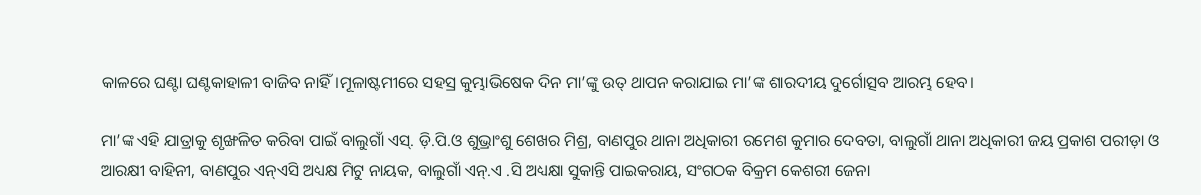କାଳରେ ଘଣ୍ଟା ଘଣ୍ଟକାହାଳୀ ବାଜିବ ନାହିଁ।ମୂଳାଷ୍ଟମୀରେ ସହସ୍ର କୁମ୍ଭାଭିଷେକ ଦିନ ମା’ଙ୍କୁ ଉତ୍ ଥାପନ କରାଯାଇ ମା’ଙ୍କ ଶାରଦୀୟ ଦୁର୍ଗୋତ୍ସବ ଆରମ୍ଭ ହେବ।

ମା’ଙ୍କ ଏହି ଯାତ୍ରାକୁ ଶୃଙ୍ଖଳିତ କରିବା ପାଇଁ ବାଲୁଗାଁ ଏସ୍‌. ଡ଼ି.ପି.ଓ ଶୁଭ୍ରାଂଶୁ ଶେଖର ମିଶ୍ର, ବାଣପୁର ଥାନା ଅଧିକାରୀ ରମେଶ କୁମାର ଦେବତା, ବାଲୁଗାଁ ଥାନା ଅଧିକାରୀ ଜୟ ପ୍ରକାଶ ପରୀଡ଼ା ଓ ଆରକ୍ଷୀ ବାହିନୀ, ବାଣପୁର ଏନ୍‌ଏସି ଅଧ୍ୟକ୍ଷ ମିଟୁ ନାୟକ, ବାଲୁଗାଁ ଏନ୍‌.ଏ .ସି ଅଧ୍ୟକ୍ଷା ସୁକାନ୍ତି ପାଇକରାୟ, ସଂଗଠକ ବିକ୍ରମ କେଶରୀ ଜେନା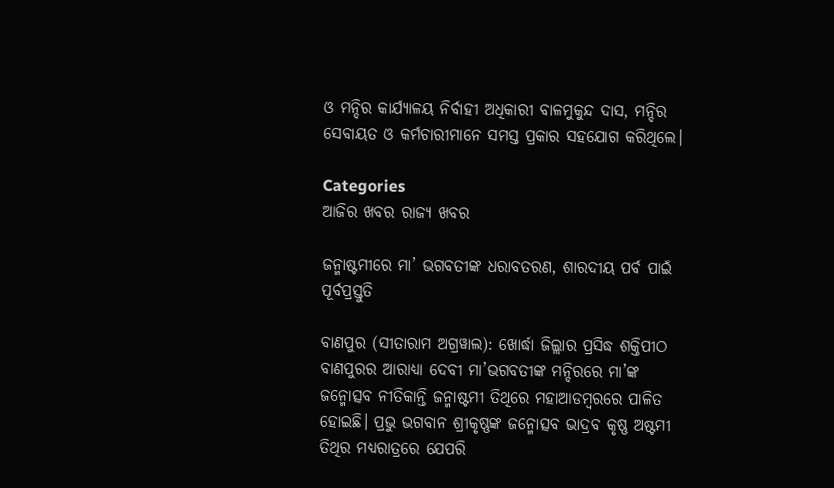ଓ ମନ୍ଦିର କାର୍ଯ୍ୟାଳୟ ନିର୍ବାହୀ ଅଧିକାରୀ ବାଳମୁକୁନ୍ଦ ଦାସ, ମନ୍ଦିର ସେବାୟତ ଓ କର୍ମଚାରୀମାନେ ସମସ୍ତ ପ୍ରକାର ସହଯୋଗ କରିଥିଲେ।

Categories
ଆଜିର ଖବର ରାଜ୍ୟ ଖବର

ଜନ୍ମାଷ୍ଟମୀରେ ମା’ ଭଗବତୀଙ୍କ ଧରାବତରଣ, ଶାରଦୀୟ ପର୍ବ ପାଇଁ ପୂର୍ବପ୍ରସ୍ତୁତି

ବାଣପୁର (ସୀତାରାମ ଅଗ୍ରୱାଲ): ଖୋର୍ଦ୍ଧା ଜିଲ୍ଲାର ପ୍ରସିଦ୍ଧ ଶକ୍ତିପୀଠ ବାଣପୁରର ଆରାଧ୍ୟା ଦେବୀ ମା’ଭଗବତୀଙ୍କ ମନ୍ଦିରରେ ମା’ଙ୍କ ଜନ୍ମୋତ୍ସବ ନୀତିକାନ୍ତି ଜନ୍ମାଷ୍ଟମୀ ତିଥିରେ ମହାଆଡମ୍ବରରେ ପାଳିତ ହୋଇଛି। ପ୍ରଭୁ ଭଗବାନ ଶ୍ରୀକୃଷ୍ଣଙ୍କ ଜନ୍ମୋତ୍ସବ ଭାଦ୍ରବ କୃଷ୍ଣ ଅଷ୍ଟମୀ ତିଥିର ମଧ୍ୟରାତ୍ରରେ ଯେପରି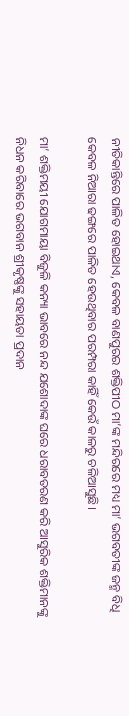ନୀତିକାନ୍ତିରେ ପାଳିତ ହୋଇଥାଏ, କେବଳ ବାଣପୁରର ଶକ୍ତିପୀଠ ମା’ଙ୍କ ମନ୍ଦିରରେ ମଧ୍ୟ ମା’ ଭଗବତୀଙ୍କ ଜନ୍ମ ବିଧି କେବଳ ନିଆରା ଢଙ୍ଗରେ ପାଳିତ ହେଉଥିବାର ପରମ୍ପରା କାହିଁ କେଉଁ କାଳରୁ ଚଳିଆସୁଛି।

ମା’ ଶକ୍ତିମୟୀ ଯୋଗମାୟା ବିଜୁଳି କନ୍ୟା ଭାବରେ ନନ୍ଦ ଯଶୋଦାଙ୍କ ଘରେ ଧରାବତରଣ କରି ଆସୁରିକ ଶକ୍ତିମାନଙ୍କୁ ନିଧନ କରିବାରେ ଭଗବାନ ଶ୍ରୀକୃଷ୍ଣଙ୍କୁ ସହାୟତା ପ୍ରଦାନ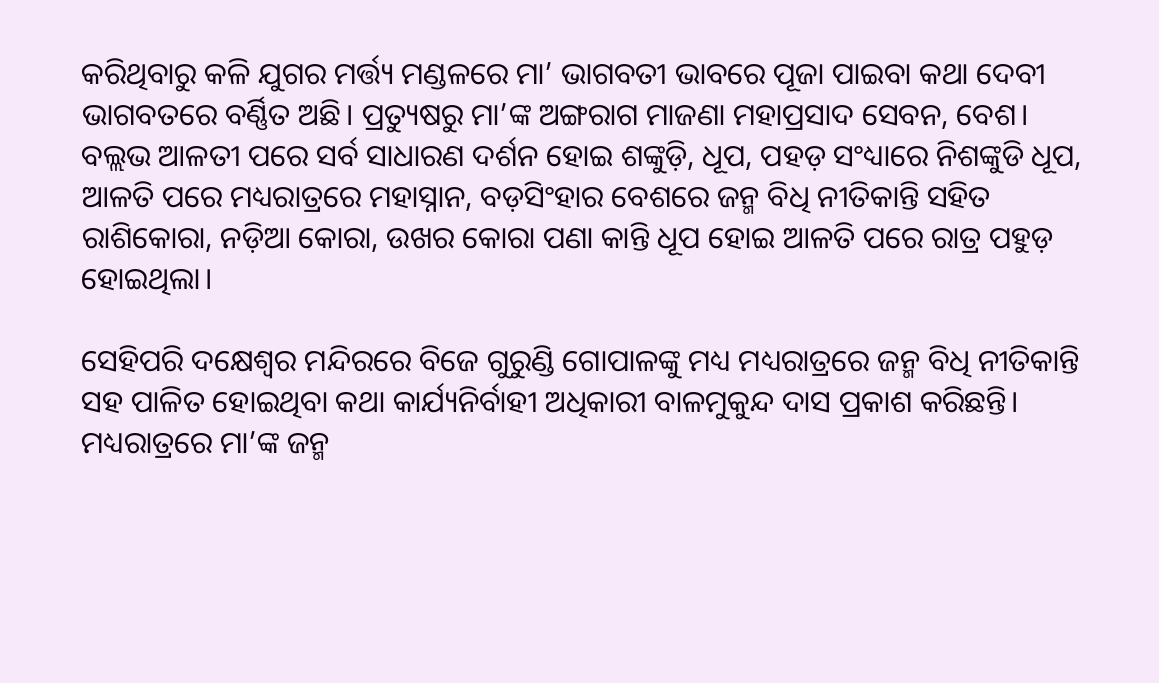କରିଥିବାରୁ କଳି ଯୁଗର ମର୍ତ୍ତ୍ୟ ମଣ୍ଡଳରେ ମା’ ଭାଗବତୀ ଭାବରେ ପୂଜା ପାଇବା କଥା ଦେବୀ ଭାଗବତରେ ବର୍ଣ୍ଣିତ ଅଛି। ପ୍ରତ୍ୟୁଷରୁ ମା’ଙ୍କ ଅଙ୍ଗରାଗ ମାଜଣା ମହାପ୍ରସାଦ ସେବନ, ବେଶ। ବଲ୍ଲଭ ଆଳତୀ ପରେ ସର୍ବ ସାଧାରଣ ଦର୍ଶନ ହୋଇ ଶଙ୍କୁଡ଼ି, ଧୂପ, ପହଡ଼ ସଂଧ୍ୟାରେ ନିଶଙ୍କୁଡି ଧୂପ, ଆଳତି ପରେ ମଧ୍ୟରାତ୍ରରେ ମହାସ୍ନାନ, ବଡ଼ସିଂହାର ବେଶରେ ଜନ୍ମ ବିଧି ନୀତିକାନ୍ତି ସହିତ ରାଶିକୋରା, ନଡ଼ିଆ କୋରା, ଉଖର କୋରା ପଣା କାନ୍ତି ଧୂପ ହୋଇ ଆଳତି ପରେ ରାତ୍ର ପହୁଡ଼ ହୋଇଥିଲା।

ସେହିପରି ଦକ୍ଷେଶ୍ଵର ମନ୍ଦିରରେ ବିଜେ ଗୁରୁଣ୍ଡି ଗୋପାଳଙ୍କୁ ମଧ୍ୟ ମଧ୍ୟରାତ୍ରରେ ଜନ୍ମ ବିଧି ନୀତିକାନ୍ତି ସହ ପାଳିତ ହୋଇଥିବା କଥା କାର୍ଯ୍ୟନିର୍ବାହୀ ଅଧିକାରୀ ବାଳମୁକୁନ୍ଦ ଦାସ ପ୍ରକାଶ କରିଛନ୍ତି। ମଧ୍ୟରାତ୍ରରେ ମା’ଙ୍କ ଜନ୍ମ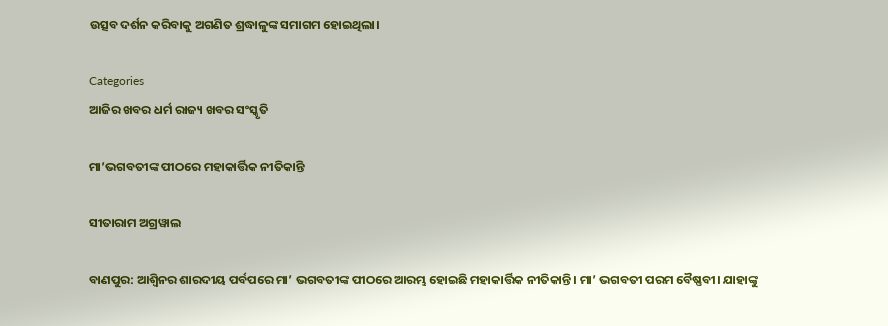ଉତ୍ସବ ଦର୍ଶନ କରିବାକୁ ଅଗଣିତ ଶ୍ରଦ୍ଧାଳୁଙ୍କ ସମାଗମ ହୋଇଥିଲା।

Categories
ଆଜିର ଖବର ଧର୍ମ ରାଜ୍ୟ ଖବର ସଂସ୍କୃତି

ମା’ଭଗବତୀଙ୍କ ପୀଠରେ ମହାକାର୍ତ୍ତିକ ନୀତିକାନ୍ତି

ସୀତାରାମ ଅଗ୍ରୱାଲ

ବାଣପୁର: ଆଶ୍ଵିନର ଶାରଦୀୟ ପର୍ବପରେ ମା’ ଭଗବତୀଙ୍କ ପୀଠରେ ଆରମ୍ଭ ହୋଇଛି ମହାକାର୍ତ୍ତିକ ନୀତିକାନ୍ତି। ମା’ ଭଗବତୀ ପରମ ବୈଷ୍ଣବୀ। ଯାହାଙ୍କୁ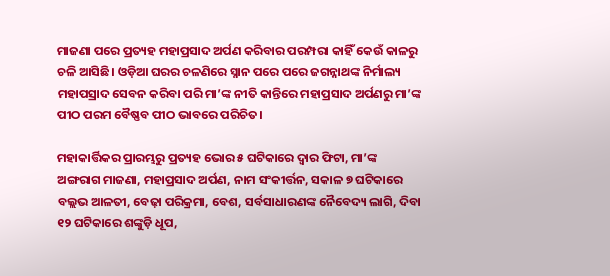ମାଜଣା ପରେ ପ୍ରତ୍ୟହ ମହାପ୍ରସାଦ ଅର୍ପଣ କରିବାର ପରମ୍ପରା କାହିଁ କେଉଁ କାଳରୁ ଚଳି ଆସିଛି। ଓଡ଼ିଆ ଘରର ଚଳଣିରେ ସ୍ନାନ ପରେ ପରେ ଜଗନ୍ନାଥଙ୍କ ନିର୍ମାଲ୍ୟ ମହାପସ୍ରାଦ ସେବନ କରିବା ପରି ମା’ଙ୍କ ନୀତି କାନ୍ତିରେ ମହାପ୍ରସାଦ ଅର୍ପଣରୁ ମା’ଙ୍କ ପୀଠ ପରମ ବୈଷ୍ଣବ ପୀଠ ଭାବରେ ପରିଚିତ।

ମହାକାର୍ତ୍ତିକର ପ୍ରାରମ୍ଭରୁ ପ୍ରତ୍ୟହ ଭୋର ୫ ଘଟିକାରେ ଦ୍ଵାର ଫିଟା, ମା’ଙ୍କ ଅଙ୍ଗରାଗ ମାଜଣା, ମହାପ୍ରସାଦ ଅର୍ପଣ, ନାମ ସଂକୀର୍ତ୍ତନ, ସକାଳ ୭ ଘଟିକାରେ ବଲ୍ଲଭ ଆଳତୀ, ବେଢ଼ା ପରିକ୍ରମା, ବେଶ, ସର୍ବସାଧାରଣଙ୍କ ନୈବେଦ୍ୟ ଲାଗି, ଦିବା ୧୨ ଘଟିକାରେ ଶଙ୍କୁଡ଼ି ଧୂପ,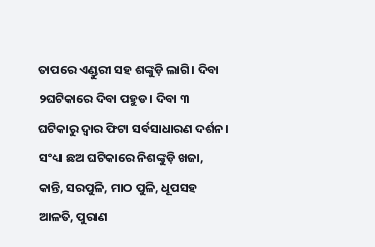ତାପରେ ଏଣ୍ଡୁରୀ ସହ ଶଙ୍କୁଡ଼ି ଲାଗି। ଦିବା ୨ଘଟିକାରେ ଦିବା ପହୁଡ। ଦିବା ୩ ଘଟିକାରୁ ଦ୍ଵାର ଫିଟା ସର୍ବସାଧାରଣ ଦର୍ଶନ। ସଂଧ୍ୟା ଛଅ ଘଟିକାରେ ନିଶଙ୍କୁଡ଼ି ଖଜା, କାନ୍ତି, ସରପୁଳି, ମାଠ ପୁଳି, ଧୂପସହ ଆଳତି, ପୁରାଣ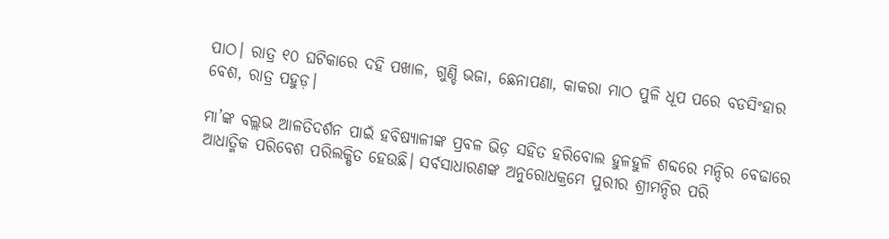ପାଠ। ରାତ୍ର ୧୦ ଘଟିକାରେ ଦହି ପଖାଳ, ଗୁଣ୍ଡି ଭଜା, ଛେନାପଣା, କାକରା ମାଠ ପୁଳି ଧୂପ ପରେ ବଡସିଂହାର ବେଶ, ରାତ୍ର ପହୁଡ଼।

ମା’ଙ୍କ ବଲ୍ଲଭ ଆଳତିଦର୍ଶନ ପାଇଁ ହବିଷ୍ୟାଳୀଙ୍କ ପ୍ରବଳ ଭିଡ଼ ସହିତ ହରିବୋଲ ହୁଳହୁଳି ଶବ୍ଦରେ ମନ୍ଦିର ବେଢାରେ ଆଧାତ୍ମିକ ପରିବେଶ ପରିଲକ୍ଷିତ ହେଉଛି। ସର୍ବସାଧାରଣଙ୍କ ଅନୁରୋଧକ୍ରମେ ପୁରୀର ଶ୍ରୀମନ୍ଦିର ପରି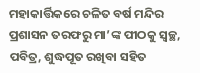ମହାକାର୍ତ୍ତିକରେ ଚଳିତ ବର୍ଷ ମନ୍ଦିର ପ୍ରଶାସନ ତରଫରୁ ମା’ଙ୍କ ପୀଠକୁ ସ୍ଵଚ୍ଛ, ପବିତ୍ର, ଶୁଦ୍ଧପୂତ ରଖିବା ସହିତ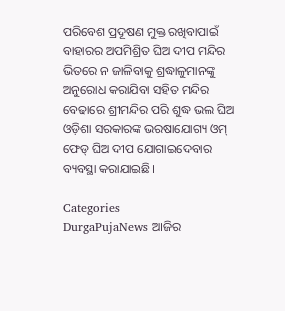ପରିବେଶ ପ୍ରଦୂଷଣ ମୁକ୍ତ ରଖିବାପାଇଁ ବାହାରର ଅପମିଶ୍ରିତ ଘିଅ ଦୀପ ମନ୍ଦିର ଭିତରେ ନ ଜାଳିବାକୁ ଶ୍ରଦ୍ଧାଳୁମାନଙ୍କୁ ଅନୁରୋଧ କରାଯିବା ସହିତ ମନ୍ଦିର ବେଢାରେ ଶ୍ରୀମନ୍ଦିର ପରି ଶୁଦ୍ଧ ଭଲ ଘିଅ ଓଡ଼ିଶା ସରକାରଙ୍କ ଭରଷାଯୋଗ୍ୟ ଓମ୍ ଫେଡ୍‌ ଘିଅ ଦୀପ ଯୋଗାଇଦେବାର ବ୍ୟବସ୍ଥା କରାଯାଇଛି।

Categories
DurgaPujaNews ଆଜିର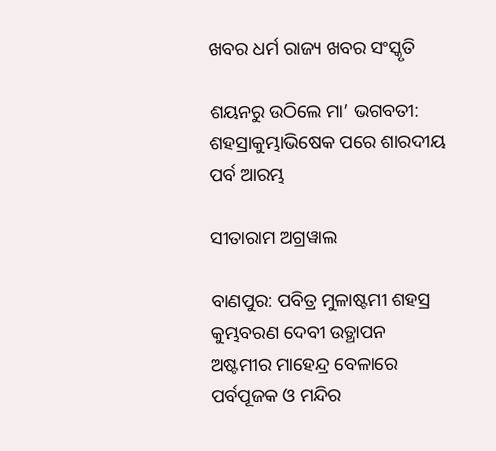ଖବର ଧର୍ମ ରାଜ୍ୟ ଖବର ସଂସ୍କୃତି

ଶୟନରୁ ଉଠିଲେ ମା’ ଭଗବତୀ: ଶହସ୍ରାକୁମ୍ଭାଭିଷେକ ପରେ ଶାରଦୀୟ ପର୍ବ ଆରମ୍ଭ

ସୀତାରାମ ଅଗ୍ରୱାଲ

ବାଣପୁର: ପବିତ୍ର ମୁଳାଷ୍ଟମୀ ଶହସ୍ର କୁମ୍ଭବରଣ ଦେବୀ ଉତ୍ଥାପନ ଅଷ୍ଟମୀର ମାହେନ୍ଦ୍ର ବେଳାରେ ପର୍ବପୂଜକ ଓ ମନ୍ଦିର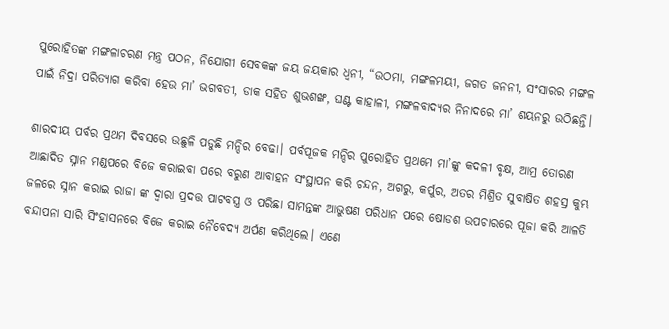ପୁରୋହିତଙ୍କ ମଙ୍ଗଳାଚରଣ ମନ୍ତ୍ର ପଠନ, ନିଯୋଗୀ ସେବକଙ୍କ ଜୟ ଜୟକାର ଧ୍ଵନୀ, “ଉଠମା, ମଙ୍ଗଳମୟୀ, ଜଗତ ଜନନୀ, ସଂସାରର ମଙ୍ଗଳ ପାଇଁ ନିଦ୍ରା ପରିତ୍ୟାଗ କରିବା ହେଉ ମା’ ଭଗବତୀ, ଡାକ ସହିତ ଶୁଭଶଙ୍ଖ, ଘଣ୍ଟ କାହାଳୀ, ମଙ୍ଗଳବାଦ୍ୟର ନିନାଦରେ ମା’ ଶୟନରୁ ଉଠିଛନ୍ତି।

ଶାରଦୀୟ ପର୍ବର ପ୍ରଥମ ଦିବସରେ ଉଛୁଳି ପଡୁଛି ମନ୍ଦିର ବେଢା। ପର୍ବପୂଜକ ମନ୍ଦିର ପୁରୋହିତ ପ୍ରଥମେ ମା’ଙ୍କୁ କଦଳୀ ବୃକ୍ଷ, ଆମ୍ର ତୋରଣ ଆଛାଦିତ ସ୍ନାନ ମଣ୍ଡପରେ ବିଜେ କରାଇବା ପରେ ବରୁଣ ଆବାହନ ସଂସ୍ଥାପନ କରି ଚନ୍ଦନ, ଅଗରୁ, କର୍ପୁର, ଅତର ମିଶ୍ରିତ ସୁବାଷିତ ଶହସ୍ର କୁମ୍ଭ ଜଳରେ ସ୍ନାନ କରାଇ ରାଜା ଙ୍କ ଦ୍ଵାରା ପ୍ରଦତ୍ତ ପାଟବସ୍ତ୍ର ଓ ପରିଛା ସାମନ୍ତଙ୍କ ଆଭୁଷଣ ପରିଧାନ ପରେ ଷୋଡଶ ଉପଚାରରେ ପୂଜା କରି ଆଳତି ବନ୍ଦାପନା ସାରି ସିଂହାସନରେ ବିଜେ କରାଇ ନୈବେଦ୍ୟ ଅର୍ପଣ କରିଥିଲେ। ଏଣେ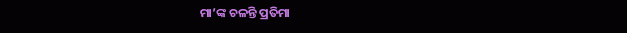ମା’ଙ୍କ ଚଳନ୍ତି ପ୍ରତିମା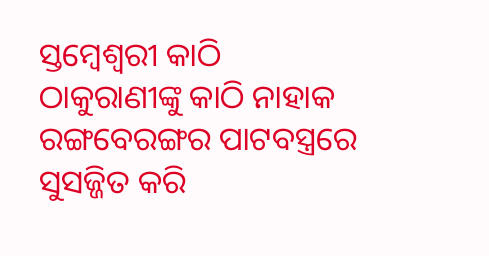ସ୍ତମ୍ୱେଶ୍ୱରୀ କାଠି ଠାକୁରାଣୀଙ୍କୁ କାଠି ନାହାକ ରଙ୍ଗବେରଙ୍ଗର ପାଟବସ୍ତ୍ରରେ ସୁସଜ୍ଜିତ କରି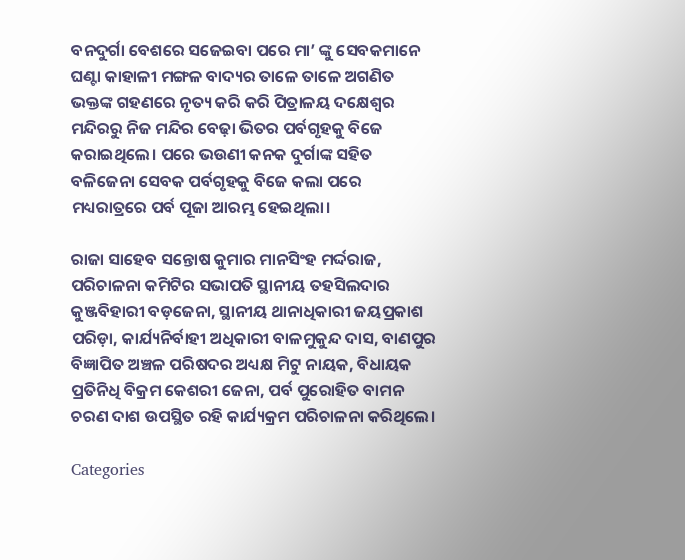ବନଦୁର୍ଗା ବେଶରେ ସଜେଇବା ପରେ ମା’ ଙ୍କୁ ସେବକମାନେ ଘଣ୍ଟା କାହାଳୀ ମଙ୍ଗଳ ବାଦ୍ୟର ତାଳେ ତାଳେ ଅଗଣିତ ଭକ୍ତଙ୍କ ଗହଣରେ ନୃତ୍ୟ କରି କରି ପିତ୍ରାଳୟ ଦକ୍ଷେଶ୍ଵର ମନ୍ଦିରରୁ ନିଜ ମନ୍ଦିର ବେଢ଼ା ଭିତର ପର୍ବଗୃହକୁ ବିଜେ କରାଇଥିଲେ। ପରେ ଭଉଣୀ କନକ ଦୁର୍ଗାଙ୍କ ସହିତ ବଳିଜେନା ସେବକ ପର୍ବଗୃହକୁ ବିଜେ କଲା ପରେ ମଧ୍ୟରାତ୍ରରେ ପର୍ବ ପୂଜା ଆରମ୍ଭ ହେଇଥିଲା।

ରାଜା ସାହେବ ସନ୍ତୋଷ କୁମାର ମାନସିଂହ ମର୍ଦ୍ଦରାଜ, ପରିଚାଳନା କମିଟିର ସଭାପତି ସ୍ଥାନୀୟ ତହସିଲଦାର କୁଞ୍ଜବିହାରୀ ବଡ଼ଜେନା, ସ୍ଥାନୀୟ ଥାନାଧିକାରୀ ଜୟପ୍ରକାଶ ପରିଡ଼ା, କାର୍ଯ୍ୟନିର୍ବାହୀ ଅଧିକାରୀ ବାଳମୁକୁନ୍ଦ ଦାସ, ବାଣପୁର ବିଜ୍ଞାପିତ ଅଞ୍ଚଳ ପରିଷଦର ଅଧ୍ୟକ୍ଷ ମିଟୁ ନାୟକ, ବିଧାୟକ ପ୍ରତିନିଧି ବିକ୍ରମ କେଶରୀ ଜେନା, ପର୍ବ ପୁରୋହିତ ବାମନ ଚରଣ ଦାଶ ଉପସ୍ଥିତ ରହି କାର୍ଯ୍ୟକ୍ରମ ପରିଚାଳନା କରିଥିଲେ।

Categories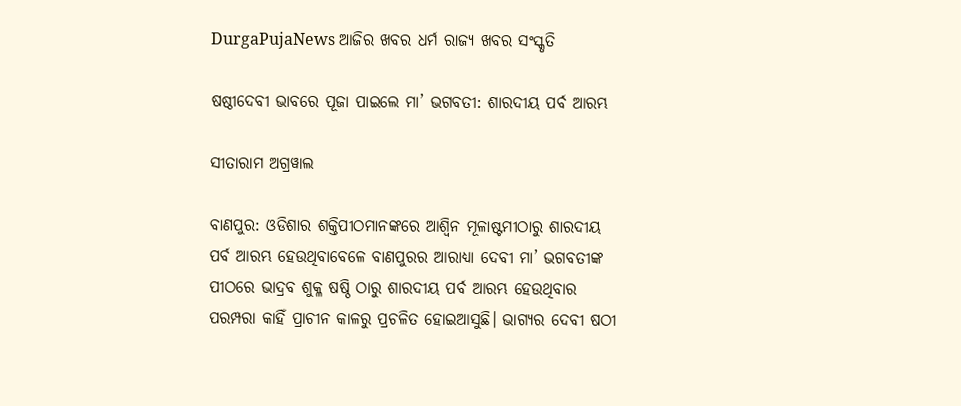DurgaPujaNews ଆଜିର ଖବର ଧର୍ମ ରାଜ୍ୟ ଖବର ସଂସ୍କୃତି

ଷଷ୍ଠୀଦେବୀ ଭାବରେ ପୂଜା ପାଇଲେ ମା’ ଭଗବତୀ: ଶାରଦୀୟ ପର୍ବ ଆରମ୍ଭ

ସୀତାରାମ ଅଗ୍ରୱାଲ

ବାଣପୁର: ଓଡିଶାର ଶକ୍ତିପୀଠମାନଙ୍କରେ ଆଶ୍ୱିନ ମୂଳାଷ୍ଟମୀଠାରୁ ଶାରଦୀୟ ପର୍ବ ଆରମ୍ଭ ହେଉଥିବାବେଳେ ବାଣପୁରର ଆରାଧ୍ୟା ଦେବୀ ମା’ ଭଗବତୀଙ୍କ ପୀଠରେ ଭାଦ୍ରବ ଶୁକ୍ଳ ଷଷ୍ଠି ଠାରୁ ଶାରଦୀୟ ପର୍ବ ଆରମ୍ଭ ହେଉଥିବାର ପରମ୍ପରା କାହିଁ ପ୍ରାଚୀନ କାଳରୁ ପ୍ରଚଳିତ ହୋଇଆସୁଛି। ଭାଗ୍ୟର ଦେବୀ ଷଠୀ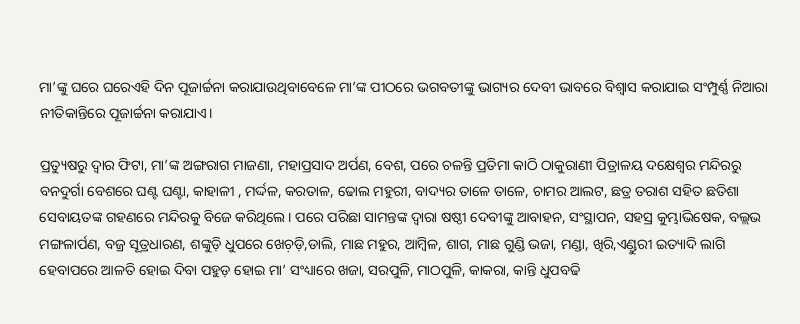ମା’ଙ୍କୁ ଘରେ ଘରେଏହି ଦିନ ପୂଜାର୍ଚ୍ଚନା କରାଯାଉଥିବାବେଳେ ମା’ଙ୍କ ପୀଠରେ ଭଗବତୀଙ୍କୁ ଭାଗ୍ୟର ଦେବୀ ଭାବରେ ବିଶ୍ୱାସ କରାଯାଇ ସଂମ୍ପୁର୍ଣ୍ଣ ନିଆରା ନୀତିକାନ୍ତିରେ ପୂଜାର୍ଚ୍ଚନା କରାଯାଏ।

ପ୍ରତ୍ୟୁଷରୁ ଦ୍ଵାର ଫିଟା, ମା’ଙ୍କ ଅଙ୍ଗରାଗ ମାଜଣା, ମହାପ୍ରସାଦ ଅର୍ପଣ, ବେଶ, ପରେ ଚଳନ୍ତି ପ୍ରତିମା କାଠି ଠାକୁରାଣୀ ପିତ୍ରାଳୟ ଦକ୍ଷେଶ୍ଵର ମନ୍ଦିରରୁ ବନଦୁର୍ଗା ବେଶରେ ଘଣ୍ଟ ଘଣ୍ଟା, କାହାଳୀ , ମର୍ଦ୍ଦଳ, କରତାଳ, ଢୋଲ ମହୁରୀ, ବାଦ୍ୟର ତାଳେ ତାଳେ, ଚାମର ଆଲଟ, ଛତ୍ର ତରାଶ ସହିତ ଛତିଶା ସେବାୟତଙ୍କ ଗହଣରେ ମନ୍ଦିରକୁ ବିଜେ କରିଥିଲେ। ପରେ ପରିଛା ସାମନ୍ତଙ୍କ ଦ୍ୱାରା ଷଷ୍ଠୀ ଦେବୀଙ୍କୁ ଆବାହନ, ସଂସ୍ଥାପନ, ସହସ୍ର କୁମ୍ଭାଭିଷେକ, ବଲ୍ଲଭ ମଙ୍ଗଳାର୍ପଣ, ବଜ୍ର ସୂତ୍ରଧାରଣ, ଶଙ୍କୁଡ଼ି ଧୁପରେ ଖେଚ଼ଡ଼ି,ଡାଲି, ମାଛ ମହୁର, ଆମ୍ବିଳ, ଶାଗ, ମାଛ ଗୁଣ୍ଡି ଭଜା, ମଣ୍ଡା, ଖିରି,ଏଣ୍ଡୁରୀ ଇତ୍ୟାଦି ଲାଗି ହେବାପରେ ଆଳତି ହୋଇ ଦିବା ପହୁଡ଼ ହୋଇ ମା’ ସଂଧ୍ୟାରେ ଖଜା, ସରପୁଳି, ମାଠପୁଳି, କାକରା, କାନ୍ତି ଧୁପବଢି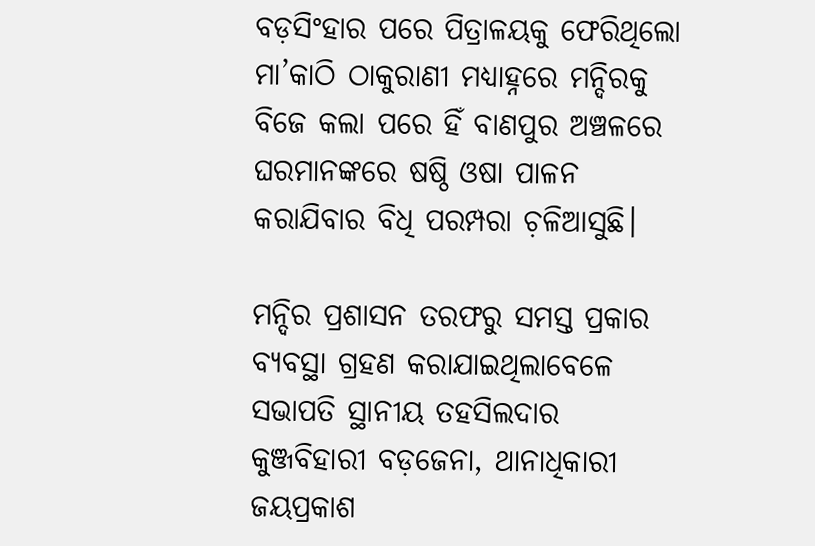ବଡ଼ସିଂହାର ପରେ ପିତ୍ରାଳୟକୁ ଫେରିଥିଲୋ ମା’କାଠି ଠାକୁରାଣୀ ମଧ୍ୟାହ୍ନରେ ମନ୍ଦିରକୁ ବିଜେ କଲା ପରେ ହିଁ ବାଣପୁର ଅଞ୍ଚଳରେ ଘରମାନଙ୍କରେ ଷଷ୍ଠି ଓଷା ପାଳନ କରାଯିବାର ବିଧି ପରମ୍ପରା ଚ଼ଳିଆସୁଛି।

ମନ୍ଦିର ପ୍ରଶାସନ ତରଫରୁ ସମସ୍ତ ପ୍ରକାର ବ୍ୟବସ୍ଥା ଗ୍ରହଣ କରାଯାଇଥିଲାବେଳେ ସଭାପତି ସ୍ଥାନୀୟ ତହସିଲଦାର କୁଞ୍ଜବିହାରୀ ବଡ଼ଜେନା, ଥାନାଧିକାରୀ ଜୟପ୍ରକାଶ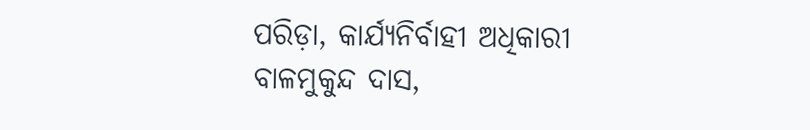ପରିଡ଼ା, କାର୍ଯ୍ୟନିର୍ବାହୀ ଅଧିକାରୀ ବାଳମୁକୁନ୍ଦ ଦାସ,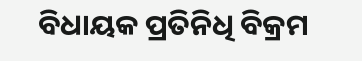ବିଧାୟକ ପ୍ରତିନିଧି ବିକ୍ରମ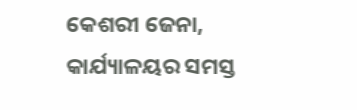କେଶରୀ ଜେନା, କାର୍ଯ୍ୟାଳୟର ସମସ୍ତ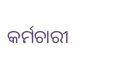କର୍ମଚାରୀ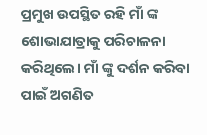ପ୍ରମୁଖ ଉପସ୍ଥିତ ରହି ମାଁ ଙ୍କ ଶୋଭାଯାତ୍ରାକୁ ପରିଚାଳନା କରିଥିଲେ। ମାଁ ଙ୍କୁ ଦର୍ଶନ କରିବା ପାଇଁ ଅଗଣିତ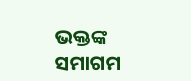ଭକ୍ତଙ୍କ ସମାଗମ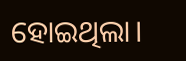ହୋଇଥିଲା।